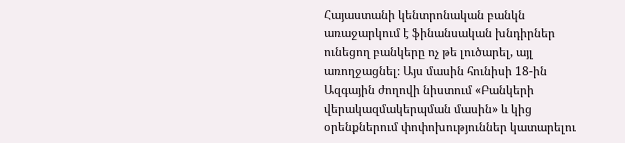Հայաստանի կենտրոնական բանկն առաջարկում է ֆինանսական խնդիրներ ունեցող բանկերը ոչ թե լուծարել, այլ առողջացնել։ Այս մասին հունիսի 18-ին Ազգային ժողովի նիստում «Բանկերի վերակազմակերպման մասին» և կից օրենքներում փոփոխություններ կատարելու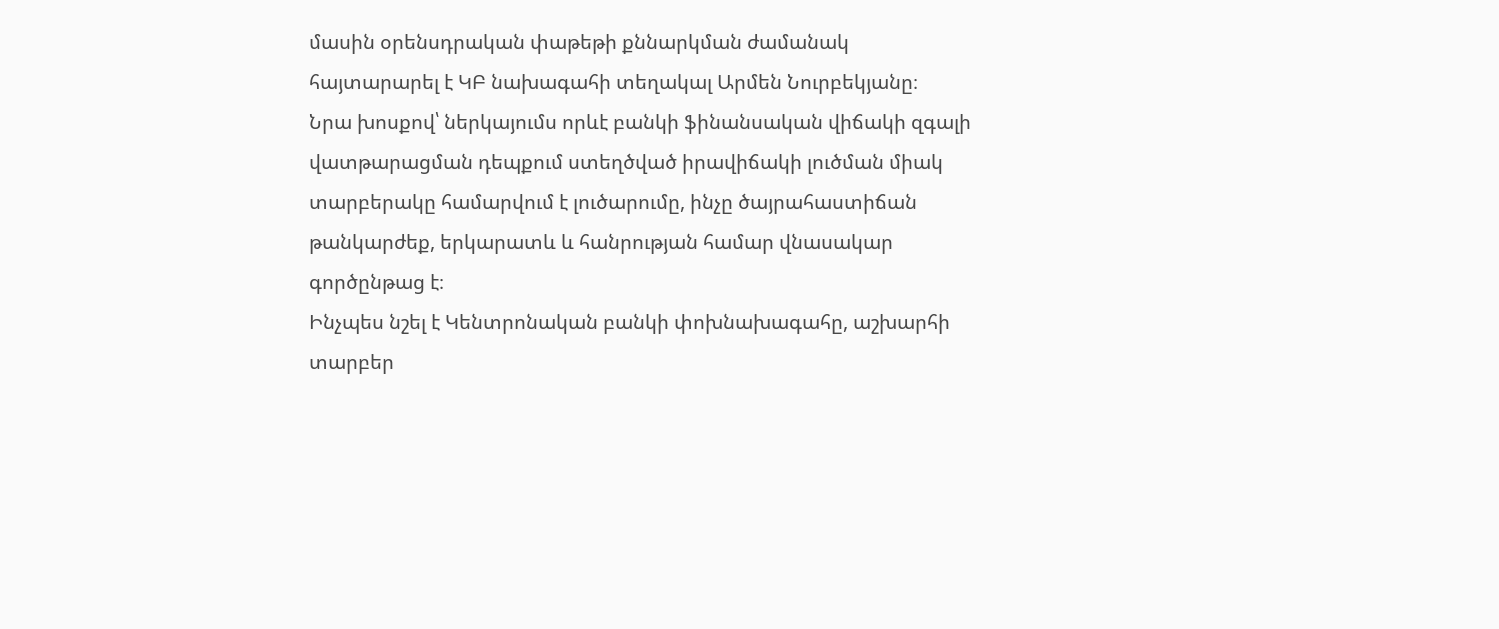մասին օրենսդրական փաթեթի քննարկման ժամանակ հայտարարել է ԿԲ նախագահի տեղակալ Արմեն Նուրբեկյանը։
Նրա խոսքով՝ ներկայումս որևէ բանկի ֆինանսական վիճակի զգալի վատթարացման դեպքում ստեղծված իրավիճակի լուծման միակ տարբերակը համարվում է լուծարումը, ինչը ծայրահաստիճան թանկարժեք, երկարատև և հանրության համար վնասակար գործընթաց է։
Ինչպես նշել է Կենտրոնական բանկի փոխնախագահը, աշխարհի տարբեր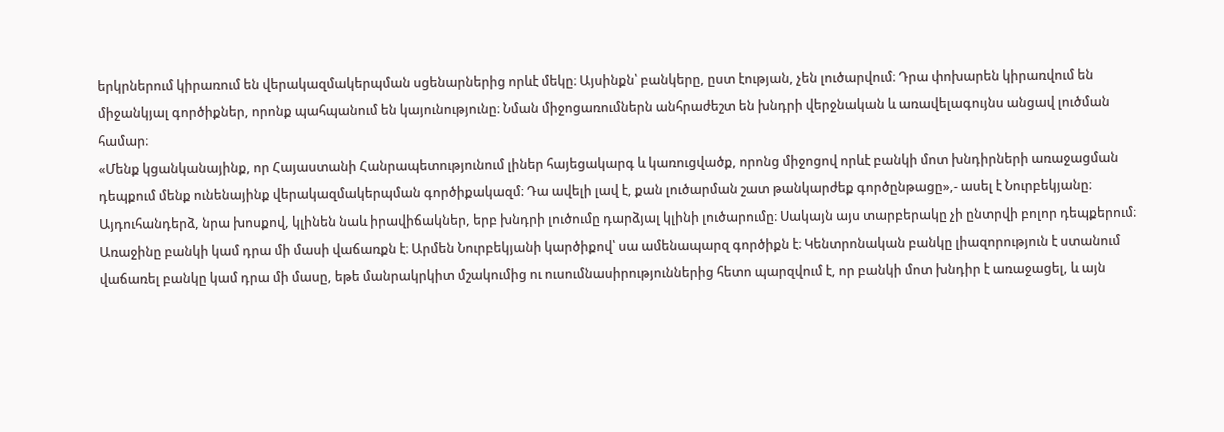երկրներում կիրառում են վերակազմակերպման սցենարներից որևէ մեկը։ Այսինքն՝ բանկերը, ըստ էության, չեն լուծարվում։ Դրա փոխարեն կիրառվում են միջանկյալ գործիքներ, որոնք պահպանում են կայունությունը։ Նման միջոցառումներն անհրաժեշտ են խնդրի վերջնական և առավելագույնս անցավ լուծման համար։
«Մենք կցանկանայինք, որ Հայաստանի Հանրապետությունում լիներ հայեցակարգ և կառուցվածք, որոնց միջոցով որևէ բանկի մոտ խնդիրների առաջացման դեպքում մենք ունենայինք վերակազմակերպման գործիքակազմ։ Դա ավելի լավ է, քան լուծարման շատ թանկարժեք գործընթացը»,- ասել է Նուրբեկյանը։
Այդուհանդերձ, նրա խոսքով, կլինեն նաև իրավիճակներ, երբ խնդրի լուծումը դարձյալ կլինի լուծարումը։ Սակայն այս տարբերակը չի ընտրվի բոլոր դեպքերում։
Առաջինը բանկի կամ դրա մի մասի վաճառքն է։ Արմեն Նուրբեկյանի կարծիքով՝ սա ամենապարզ գործիքն է։ Կենտրոնական բանկը լիազորություն է ստանում վաճառել բանկը կամ դրա մի մասը, եթե մանրակրկիտ մշակումից ու ուսումնասիրություններից հետո պարզվում է, որ բանկի մոտ խնդիր է առաջացել, և այն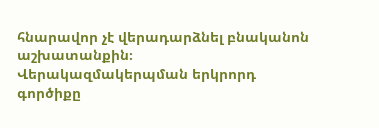հնարավոր չէ վերադարձնել բնականոն աշխատանքին։
Վերակազմակերպման երկրորդ գործիքը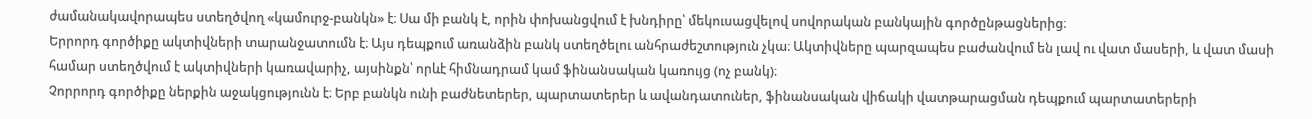ժամանակավորապես ստեղծվող «կամուրջ-բանկն» է։ Սա մի բանկ է, որին փոխանցվում է խնդիրը՝ մեկուսացվելով սովորական բանկային գործընթացներից։
Երրորդ գործիքը ակտիվների տարանջատումն է։ Այս դեպքում առանձին բանկ ստեղծելու անհրաժեշտություն չկա։ Ակտիվները պարզապես բաժանվում են լավ ու վատ մասերի, և վատ մասի համար ստեղծվում է ակտիվների կառավարիչ, այսինքն՝ որևէ հիմնադրամ կամ ֆինանսական կառույց (ոչ բանկ)։
Չորրորդ գործիքը ներքին աջակցությունն է։ Երբ բանկն ունի բաժնետերեր, պարտատերեր և ավանդատուներ, ֆինանսական վիճակի վատթարացման դեպքում պարտատերերի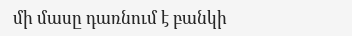մի մասը դառնում է բանկի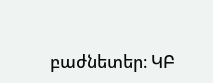բաժնետեր։ ԿԲ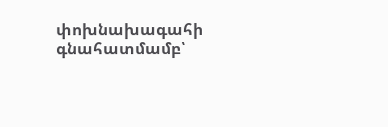փոխնախագահի գնահատմամբ՝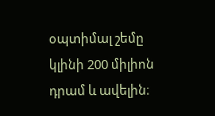օպտիմալ շեմը կլինի 200 միլիոն դրամ և ավելին։